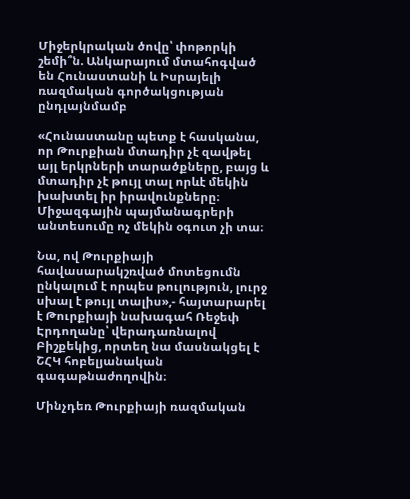Միջերկրական ծովը՝ փոթորկի շեմի՞ն. Անկարայում մտահոգված են Հունաստանի և Իսրայելի ռազմական գործակցության ընդլայնմամբ

«Հունաստանը պետք է հասկանա, որ Թուրքիան մտադիր չէ զավթել այլ երկրների տարածքները, բայց և մտադիր չէ թույլ տալ որևէ մեկին խախտել իր իրավունքները։ Միջազգային պայմանագրերի անտեսումը ոչ մեկին օգուտ չի տա։

Նա, ով Թուրքիայի հավասարակշռված մոտեցումն ընկալում է որպես թուլություն, լուրջ սխալ է թույլ տալիս»,- հայտարարել է Թուրքիայի նախագահ Ռեջեփ Էրդողանը՝ վերադառնալով Բիշքեկից, որտեղ նա մասնակցել է ՇՀԿ հոբելյանական գագաթնաժողովին։

Մինչդեռ Թուրքիայի ռազմական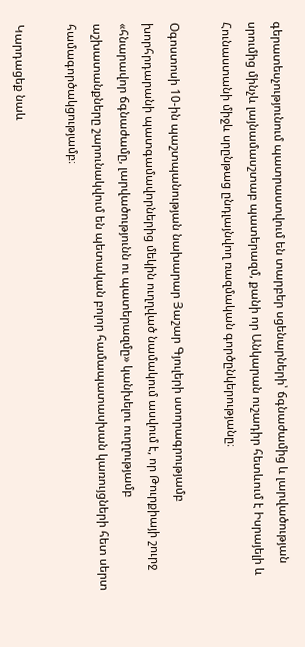գերատեսչությունում պատրաստվում են տարբեր սցենարների՝ ճգնաժամից և լարվածության սրումից մինչև լայնամասշտաբ պատերազմ, քանի որ Անկարան ուշադիր հետևում է Իսրայելի և Հունաստանի միջև սրընթաց ընդլայնվող ռազմական գործընկերությանը։

Օգոստոսի 10-ին պաշտպանության նախարար Յաշար Գյուլերի ստորագրությամբ խորհրդարանի պատգամավորներից մեկին ուղղված նամակում ասվում է, որ Թուրքիայի շուրջ «հնարավոր ճգնաժամը, լարվածությունն ու պատերազմը» կանխելու ուղղությամբ աշխատանքները շարունակվում են պետական բոլոր համապատասխան կառույցների հետ սերտ համագործակցությամբ։

Կարդացեք նաև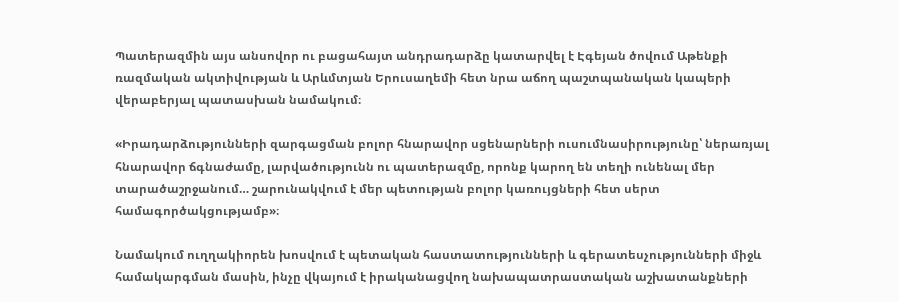Պատերազմին այս անսովոր ու բացահայտ անդրադարձը կատարվել է Էգեյան ծովում Աթենքի ռազմական ակտիվության և Արևմտյան Երուսաղեմի հետ նրա աճող պաշտպանական կապերի վերաբերյալ պատասխան նամակում։

«Իրադարձությունների զարգացման բոլոր հնարավոր սցենարների ուսումնասիրությունը՝ ներառյալ հնարավոր ճգնաժամը, լարվածությունն ու պատերազմը, որոնք կարող են տեղի ունենալ մեր տարածաշրջանում… շարունակվում է մեր պետության բոլոր կառույցների հետ սերտ համագործակցությամբ»։

Նամակում ուղղակիորեն խոսվում է պետական հաստատությունների և գերատեսչությունների միջև համակարգման մասին, ինչը վկայում է իրականացվող նախապատրաստական աշխատանքների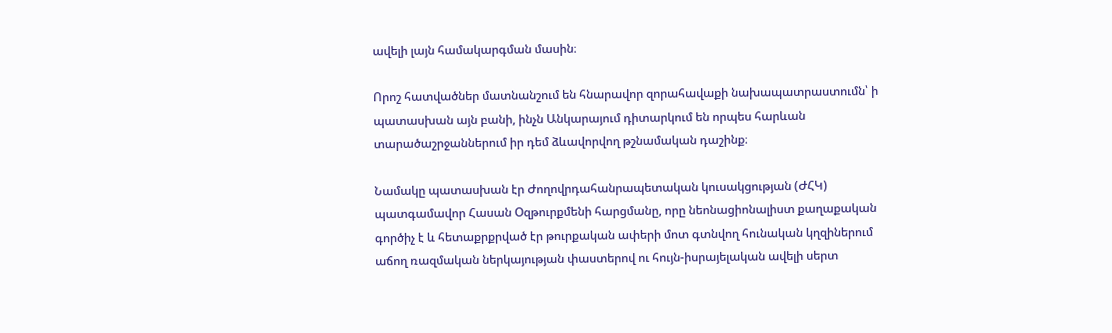ավելի լայն համակարգման մասին։

Որոշ հատվածներ մատնանշում են հնարավոր զորահավաքի նախապատրաստումն՝ ի պատասխան այն բանի, ինչն Անկարայում դիտարկում են որպես հարևան տարածաշրջաններում իր դեմ ձևավորվող թշնամական դաշինք։

Նամակը պատասխան էր Ժողովրդահանրապետական կուսակցության (ԺՀԿ) պատգամավոր Հասան Օզթուրքմենի հարցմանը, որը նեոնացիոնալիստ քաղաքական գործիչ է և հետաքրքրված էր թուրքական ափերի մոտ գտնվող հունական կղզիներում աճող ռազմական ներկայության փաստերով ու հույն-իսրայելական ավելի սերտ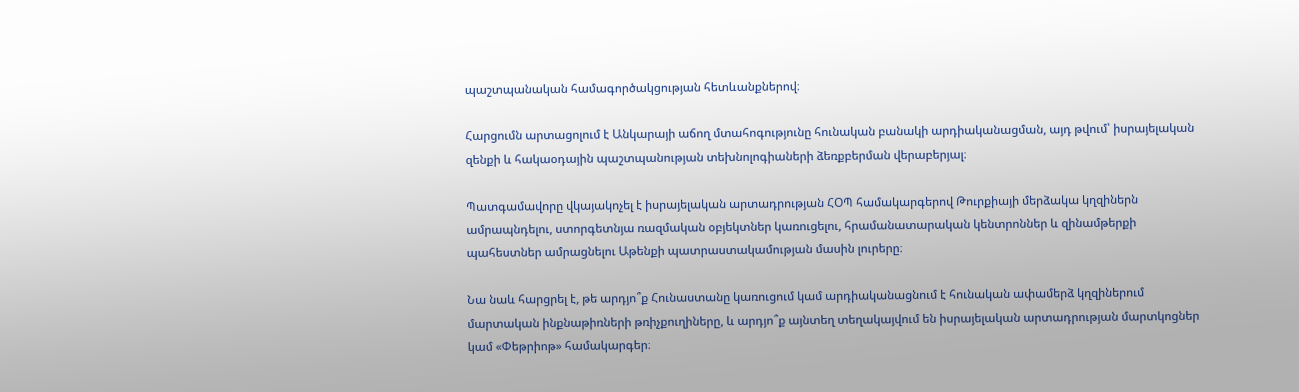պաշտպանական համագործակցության հետևանքներով։

Հարցումն արտացոլում է Անկարայի աճող մտահոգությունը հունական բանակի արդիականացման, այդ թվում՝ իսրայելական զենքի և հակաօդային պաշտպանության տեխնոլոգիաների ձեռքբերման վերաբերյալ։

Պատգամավորը վկայակոչել է իսրայելական արտադրության ՀՕՊ համակարգերով Թուրքիայի մերձակա կղզիներն ամրապնդելու, ստորգետնյա ռազմական օբյեկտներ կառուցելու, հրամանատարական կենտրոններ և զինամթերքի պահեստներ ամրացնելու Աթենքի պատրաստակամության մասին լուրերը։

Նա նաև հարցրել է, թե արդյո՞ք Հունաստանը կառուցում կամ արդիականացնում է հունական ափամերձ կղզիներում մարտական ինքնաթիռների թռիչքուղիները, և արդյո՞ք այնտեղ տեղակայվում են իսրայելական արտադրության մարտկոցներ կամ «Փեթրիոթ» համակարգեր։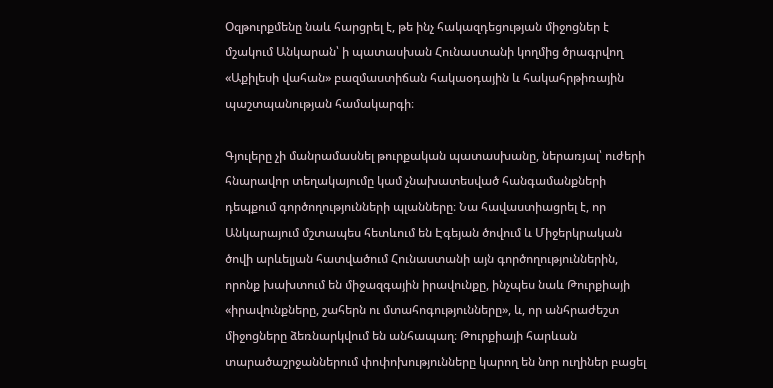Օզթուրքմենը նաև հարցրել է, թե ինչ հակազդեցության միջոցներ է մշակում Անկարան՝ ի պատասխան Հունաստանի կողմից ծրագրվող «Աքիլեսի վահան» բազմաստիճան հակաօդային և հակահրթիռային պաշտպանության համակարգի։

Գյուլերը չի մանրամասնել թուրքական պատասխանը, ներառյալ՝ ուժերի հնարավոր տեղակայումը կամ չնախատեսված հանգամանքների դեպքում գործողությունների պլանները։ Նա հավաստիացրել է, որ Անկարայում մշտապես հետևում են Էգեյան ծովում և Միջերկրական ծովի արևելյան հատվածում Հունաստանի այն գործողություններին, որոնք խախտում են միջազգային իրավունքը, ինչպես նաև Թուրքիայի «իրավունքները, շահերն ու մտահոգությունները», և, որ անհրաժեշտ միջոցները ձեռնարկվում են անհապաղ։ Թուրքիայի հարևան տարածաշրջաններում փոփոխությունները կարող են նոր ուղիներ բացել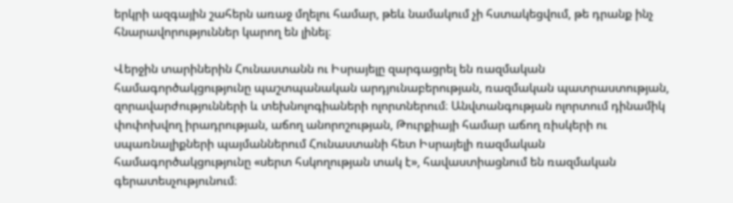երկրի ազգային շահերն առաջ մղելու համար, թեև նամակում չի հստակեցվում, թե դրանք ինչ հնարավորություններ կարող են լինել։

Վերջին տարիներին Հունաստանն ու Իսրայելը զարգացրել են ռազմական համագործակցությունը պաշտպանական արդյունաբերության, ռազմական պատրաստության, զորավարժությունների և տեխնոլոգիաների ոլորտներում։ Անվտանգության ոլորտում դինամիկ փոփոխվող իրադրության, աճող անորոշության, Թուրքիայի համար աճող ռիսկերի ու սպառնալիքների պայմաններում Հունաստանի հետ Իսրայելի ռազմական համագործակցությունը «սերտ հսկողության տակ է», հավաստիացնում են ռազմական գերատեսչությունում։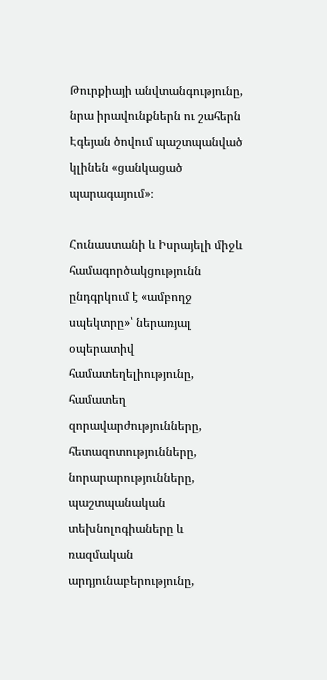Թուրքիայի անվտանգությունը, նրա իրավունքներն ու շահերն Էգեյան ծովում պաշտպանված կլինեն «ցանկացած պարագայում»։

Հունաստանի և Իսրայելի միջև համագործակցությունն ընդգրկում է «ամբողջ սպեկտրը»՝ ներառյալ օպերատիվ համատեղելիությունը, համատեղ զորավարժությունները, հետազոտությունները, նորարարությունները, պաշտպանական տեխնոլոգիաները և ռազմական արդյունաբերությունը,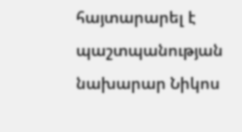հայտարարել է պաշտպանության նախարար Նիկոս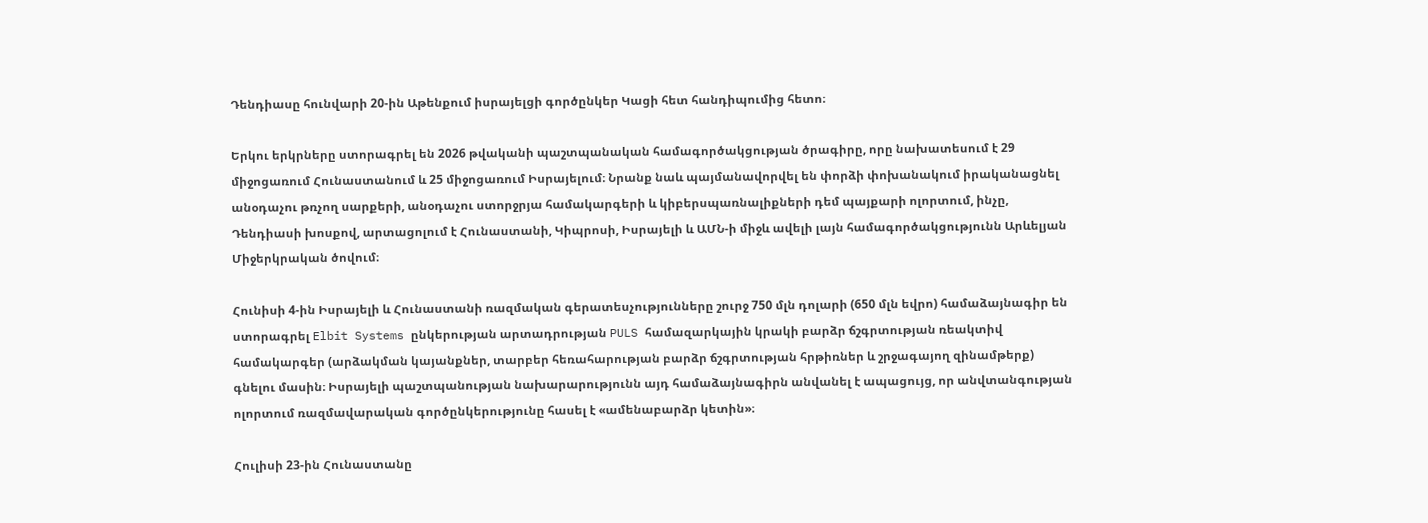Դենդիասը հունվարի 20-ին Աթենքում իսրայելցի գործընկեր Կացի հետ հանդիպումից հետո։

Երկու երկրները ստորագրել են 2026 թվականի պաշտպանական համագործակցության ծրագիրը, որը նախատեսում է 29 միջոցառում Հունաստանում և 25 միջոցառում Իսրայելում։ Նրանք նաև պայմանավորվել են փորձի փոխանակում իրականացնել անօդաչու թռչող սարքերի, անօդաչու ստորջրյա համակարգերի և կիբերսպառնալիքների դեմ պայքարի ոլորտում, ինչը, Դենդիասի խոսքով, արտացոլում է Հունաստանի, Կիպրոսի, Իսրայելի և ԱՄՆ-ի միջև ավելի լայն համագործակցությունն Արևելյան Միջերկրական ծովում։

Հունիսի 4-ին Իսրայելի և Հունաստանի ռազմական գերատեսչությունները շուրջ 750 մլն դոլարի (650 մլն եվրո) համաձայնագիր են ստորագրել Elbit Systems ընկերության արտադրության PULS համազարկային կրակի բարձր ճշգրտության ռեակտիվ համակարգեր (արձակման կայանքներ, տարբեր հեռահարության բարձր ճշգրտության հրթիռներ և շրջագայող զինամթերք) գնելու մասին։ Իսրայելի պաշտպանության նախարարությունն այդ համաձայնագիրն անվանել է ապացույց, որ անվտանգության ոլորտում ռազմավարական գործընկերությունը հասել է «ամենաբարձր կետին»։

Հուլիսի 23-ին Հունաստանը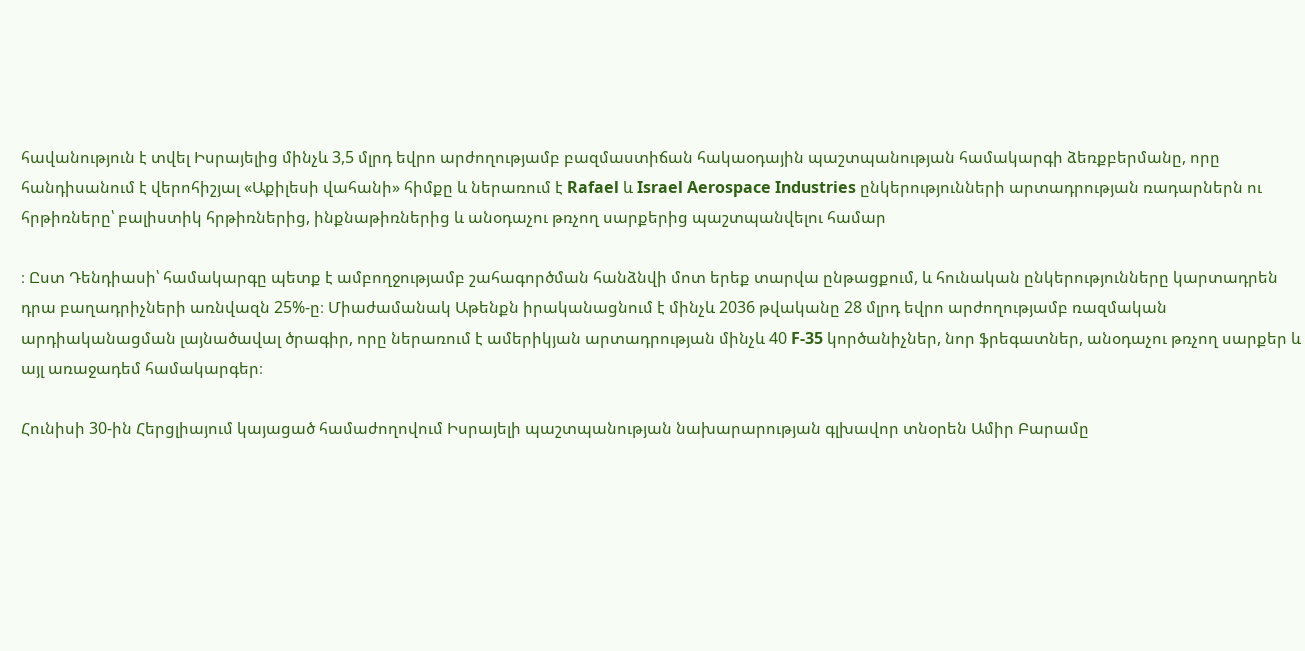հավանություն է տվել Իսրայելից մինչև 3,5 մլրդ եվրո արժողությամբ բազմաստիճան հակաօդային պաշտպանության համակարգի ձեռքբերմանը, որը հանդիսանում է վերոհիշյալ «Աքիլեսի վահանի» հիմքը և ներառում է Rafael և Israel Aerospace Industries ընկերությունների արտադրության ռադարներն ու հրթիռները՝ բալիստիկ հրթիռներից, ինքնաթիռներից և անօդաչու թռչող սարքերից պաշտպանվելու համար

։ Ըստ Դենդիասի՝ համակարգը պետք է ամբողջությամբ շահագործման հանձնվի մոտ երեք տարվա ընթացքում, և հունական ընկերությունները կարտադրեն դրա բաղադրիչների առնվազն 25%-ը։ Միաժամանակ Աթենքն իրականացնում է մինչև 2036 թվականը 28 մլրդ եվրո արժողությամբ ռազմական արդիականացման լայնածավալ ծրագիր, որը ներառում է ամերիկյան արտադրության մինչև 40 F-35 կործանիչներ, նոր ֆրեգատներ, անօդաչու թռչող սարքեր և այլ առաջադեմ համակարգեր։

Հունիսի 30-ին Հերցլիայում կայացած համաժողովում Իսրայելի պաշտպանության նախարարության գլխավոր տնօրեն Ամիր Բարամը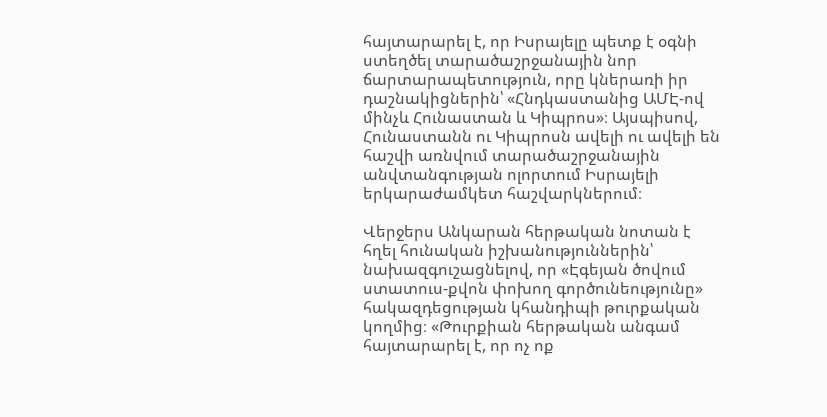հայտարարել է, որ Իսրայելը պետք է օգնի ստեղծել տարածաշրջանային նոր ճարտարապետություն, որը կներառի իր դաշնակիցներին՝ «Հնդկաստանից ԱՄԷ-ով մինչև Հունաստան և Կիպրոս»։ Այսպիսով, Հունաստանն ու Կիպրոսն ավելի ու ավելի են հաշվի առնվում տարածաշրջանային անվտանգության ոլորտում Իսրայելի երկարաժամկետ հաշվարկներում։

Վերջերս Անկարան հերթական նոտան է հղել հունական իշխանություններին՝ նախազգուշացնելով, որ «Էգեյան ծովում ստատուս-քվոն փոխող գործունեությունը» հակազդեցության կհանդիպի թուրքական կողմից։ «Թուրքիան հերթական անգամ հայտարարել է, որ ոչ ոք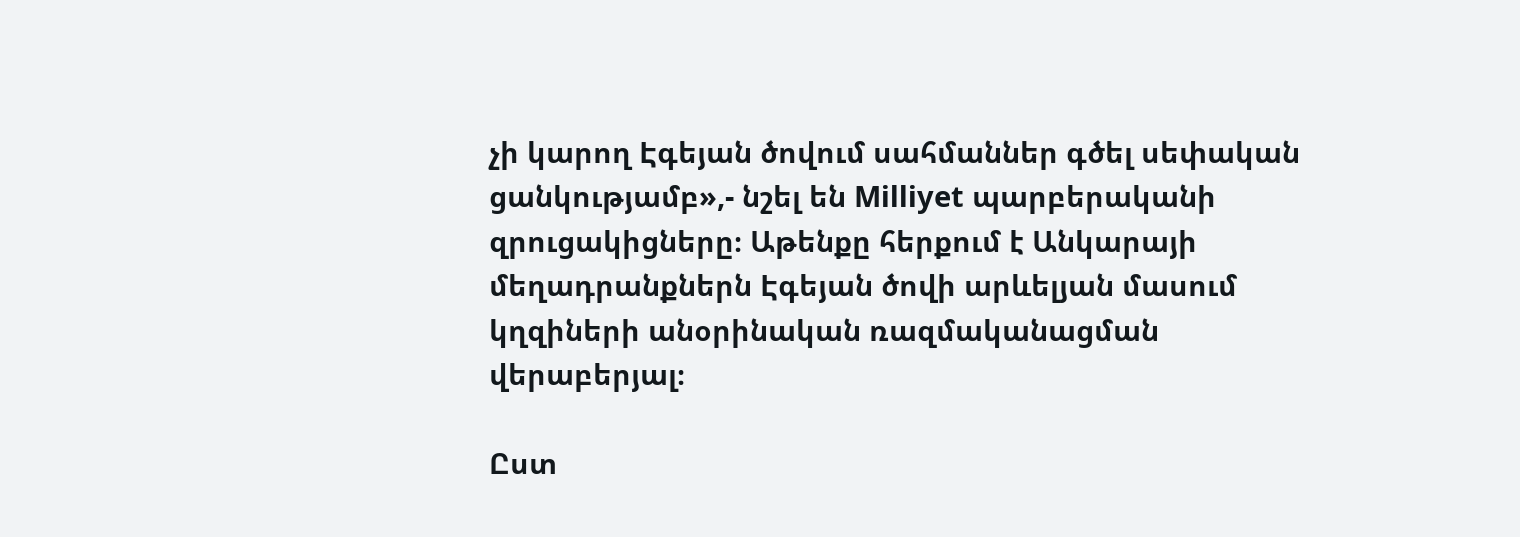չի կարող Էգեյան ծովում սահմաններ գծել սեփական ցանկությամբ»,- նշել են Milliyet պարբերականի զրուցակիցները։ Աթենքը հերքում է Անկարայի մեղադրանքներն Էգեյան ծովի արևելյան մասում կղզիների անօրինական ռազմականացման վերաբերյալ։

Ըստ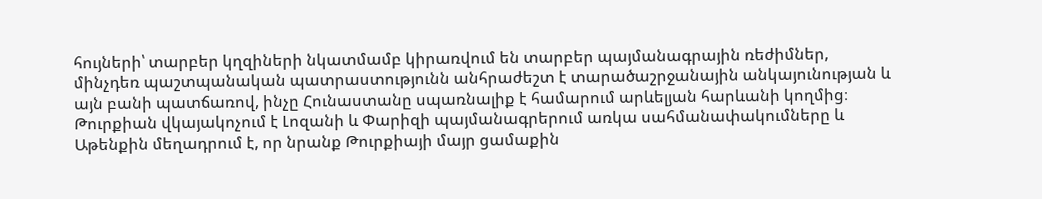հույների՝ տարբեր կղզիների նկատմամբ կիրառվում են տարբեր պայմանագրային ռեժիմներ, մինչդեռ պաշտպանական պատրաստությունն անհրաժեշտ է տարածաշրջանային անկայունության և այն բանի պատճառով, ինչը Հունաստանը սպառնալիք է համարում արևելյան հարևանի կողմից։ Թուրքիան վկայակոչում է Լոզանի և Փարիզի պայմանագրերում առկա սահմանափակումները և Աթենքին մեղադրում է, որ նրանք Թուրքիայի մայր ցամաքին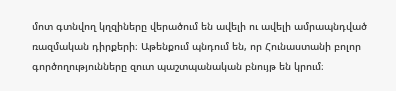մոտ գտնվող կղզիները վերածում են ավելի ու ավելի ամրապնդված ռազմական դիրքերի։ Աթենքում պնդում են, որ Հունաստանի բոլոր գործողությունները զուտ պաշտպանական բնույթ են կրում։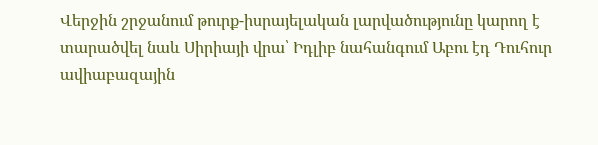Վերջին շրջանում թուրք-իսրայելական լարվածությունը կարող է տարածվել նաև Սիրիայի վրա՝ Իդլիբ նահանգում Աբու էդ Դուհուր ավիաբազային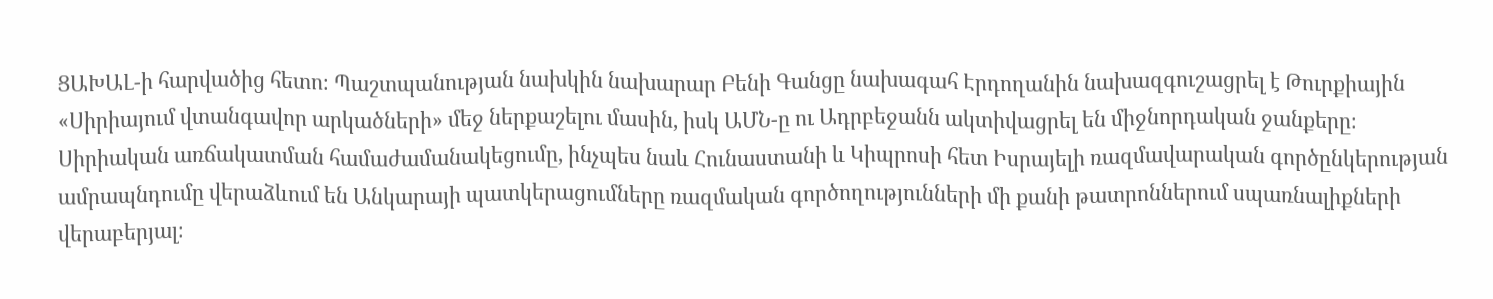ՑԱԽԱԼ-ի հարվածից հետո։ Պաշտպանության նախկին նախարար Բենի Գանցը նախագահ Էրդողանին նախազգուշացրել է Թուրքիային «Սիրիայում վտանգավոր արկածների» մեջ ներքաշելու մասին, իսկ ԱՄՆ-ը ու Ադրբեջանն ակտիվացրել են միջնորդական ջանքերը։ Սիրիական առճակատման համաժամանակեցումը, ինչպես նաև Հունաստանի և Կիպրոսի հետ Իսրայելի ռազմավարական գործընկերության ամրապնդումը վերաձևում են Անկարայի պատկերացումները ռազմական գործողությունների մի քանի թատրոններում սպառնալիքների վերաբերյալ։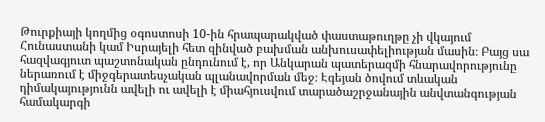Թուրքիայի կողմից օգոստոսի 10-ին հրապարակված փաստաթուղթը չի վկայում Հունաստանի կամ Իսրայելի հետ զինված բախման անխուսափելիության մասին։ Բայց սա հազվագյուտ պաշտոնական ընդունում է, որ Անկարան պատերազմի հնարավորությունը ներառում է միջգերատեսչական պլանավորման մեջ։ Էգեյան ծովում տևական դիմակայությունն ավելի ու ավելի է միահյուսվում տարածաշրջանային անվտանգության համակարգի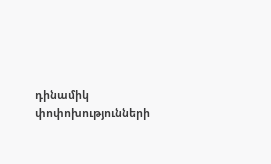դինամիկ փոփոխությունների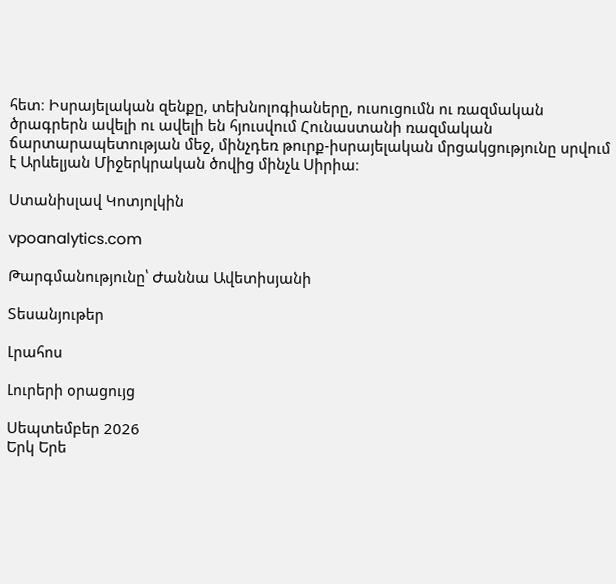հետ։ Իսրայելական զենքը, տեխնոլոգիաները, ուսուցումն ու ռազմական ծրագրերն ավելի ու ավելի են հյուսվում Հունաստանի ռազմական ճարտարապետության մեջ, մինչդեռ թուրք-իսրայելական մրցակցությունը սրվում է Արևելյան Միջերկրական ծովից մինչև Սիրիա։

Ստանիսլավ Կոտյոլկին

vpoanalytics.com

Թարգմանությունը՝ Ժաննա Ավետիսյանի

Տեսանյութեր

Լրահոս

Լուրերի օրացույց

Սեպտեմբեր 2026
Երկ Երե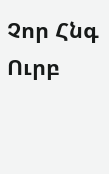Չոր Հնգ Ուրբ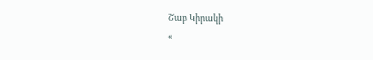Շաբ Կիրակի
«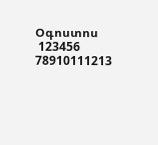Օգոստոս
 123456
78910111213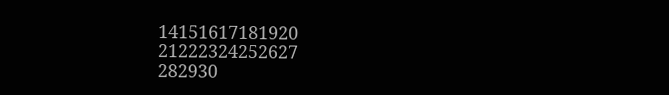14151617181920
21222324252627
282930